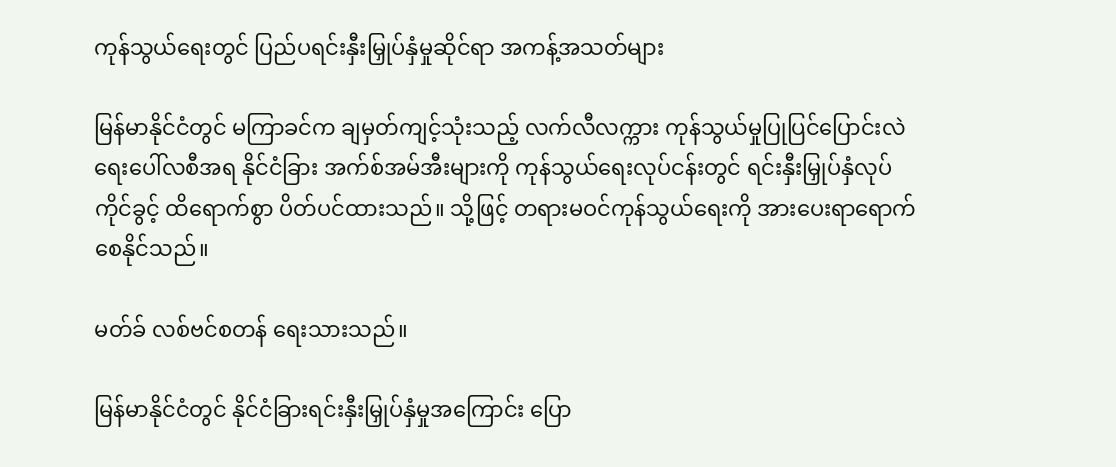ကုန်သွယ်ရေးတွင် ပြည်ပရင်းနှီးမြှုပ်နှံမှုဆိုင်ရာ အကန့်အသတ်များ

မြန်မာနိုင်ငံတွင် မကြာခင်က ချမှတ်ကျင့်သုံးသည့် လက်လီလက္ကား ကုန်သွယ်မှုပြုပြင်ပြောင်းလဲရေးပေါ်လစီအရ နိုင်ငံခြား အက်စ်အမ်အီးများကို ကုန်သွယ်ရေးလုပ်ငန်းတွင် ရင်းနှီးမြှုပ်နှံလုပ်ကိုင်ခွင့် ထိရောက်စွာ ပိတ်ပင်ထားသည်။ သို့ဖြင့် တရားမဝင်ကုန်သွယ်ရေးကို အားပေးရာရောက်စေနိုင်သည်။

မတ်ခ် လစ်ဗင်စတန် ရေးသားသည်။

မြန်မာနိုင်ငံတွင် နိုင်ငံခြားရင်းနှီးမြှုပ်နှံမှုအကြောင်း ပြော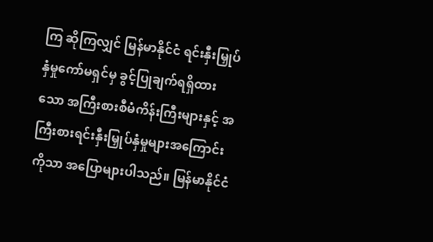ကြ ဆိုကြလျှင် မြန်မာနိုင်ငံ ရင်းနှီးမြှုပ်နှံမှုကော်မရှင်မှ ခွင့်ပြုချက်ရရှိထားသော အကြီးစားစီမံကိန်းကြီးများနှင့် အကြီးစားရင်းနှီးမြှုပ်နှံမှုများအကြောင်းကိုသာ အပြောများပါသည်။ မြန်မာနိုင်ငံ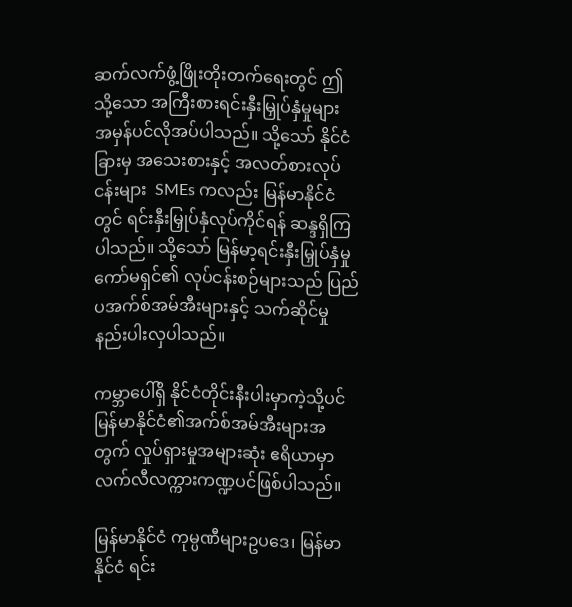ဆက်လက်ဖွံ့ဖြိုးတိုးတက်ရေးတွင် ဤသို့သော အကြီးစားရင်းနှီးမြှုပ်နှံမှုများ အမှန်ပင်လိုအပ်ပါသည်။ သို့သော် နိုင်ငံခြားမှ အသေးစားနှင့် အလတ်စားလုပ်ငန်းများ  SMEs ကလည်း မြန်မာနိုင်ငံတွင် ရင်းနှီးမြှုပ်နှံလုပ်ကိုင်ရန် ဆန္ဒရှိကြပါသည်။ သို့သော် မြန်မာ့ရင်းနှီးမြှုပ်နှံမှုကော်မရှင်၏ လုပ်ငန်းစဉ်များသည် ပြည်ပအက်စ်အမ်အီးများနှင့် သက်ဆိုင်မှုနည်းပါးလှပါသည်။

ကမ္ဘာပေါ်ရှိ နိုင်ငံတိုင်းနီးပါးမှာကဲ့သို့ပင် မြန်မာနိုင်ငံ၏အက်စ်အမ်အီးများအတွက် လှုပ်ရှားမှုအများဆုံး ဧရိယာမှာ လက်လီလက္ကားကဏ္ဍပင်ဖြစ်ပါသည်။

မြန်မာနိုင်ငံ ကုမ္ပဏီများဥပဒေ၊ မြန်မာနိုင်ငံ ရင်း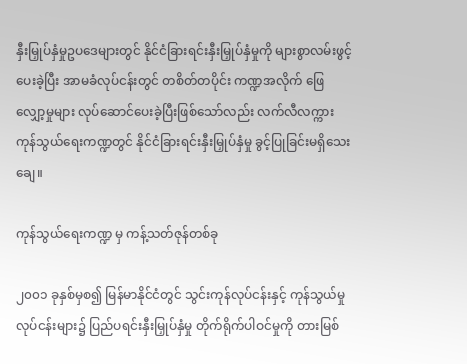နှီးမြှုပ်နှံမှုဥပဒေများတွင် နိုင်ငံခြားရင်းနှီးမြှုပ်နှံမှုကို များစွာလမ်းဖွင့်ပေးခဲ့ပြီး အာမခံလုပ်ငန်းတွင် တစိတ်တပိုင်း ကဏ္ဍအလိုက် ဖြေလျှော့မှုများ လုပ်ဆောင်ပေးခဲ့ပြီးဖြစ်သော်လည်း လက်လီလက္ကား ကုန်သွယ်ရေးကဏ္ဍတွင် နိုင်ငံခြားရင်းနှီးမြှုပ်နှံမှု ခွင့်ပြုခြင်းမရှိသေးချေ။

ကုန်သွယ်ရေးကဏ္ဍ မှ ကန့်သတ်ဇုန်တစ်ခု

၂၀၀၁ ခုနှစ်မှစ၍ မြန်မာနိုင်ငံတွင် သွင်းကုန်လုပ်ငန်းနှင့် ကုန်သွယ်မှုလုပ်ငန်းများ၌ ပြည်ပရင်းနှီးမြှုပ်နှံမှု တိုက်ရိုက်ပါဝင်မှုကို တားမြစ်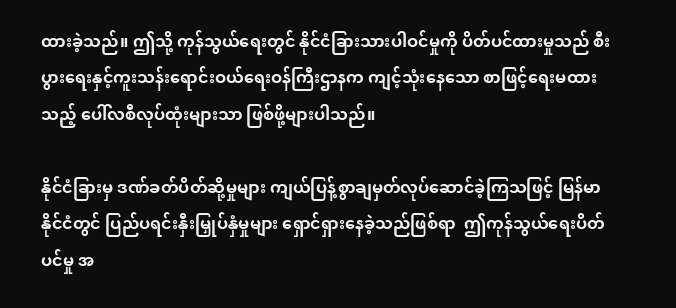ထားခဲ့သည်။ ဤသို့ ကုန်သွယ်ရေးတွင် နိုင်ငံခြားသားပါဝင်မှုကို ပိတ်ပင်ထားမှုသည် စီးပွားရေးနှင့်ကူးသန်းရောင်းဝယ်ရေးဝန်ကြီးဌာနက ကျင့်သုံးနေသော စာဖြင့်ရေးမထားသည့် ပေါ်လစီလုပ်ထုံးများသာ ဖြစ်ဖို့များပါသည်။

နိုင်ငံခြားမှ ဒဏ်ခတ်ပိတ်ဆို့မှုများ ကျယ်ပြန့်စွာချမှတ်လုပ်ဆောင်ခဲ့ကြသဖြင့် မြန်မာနိုင်ငံတွင် ပြည်ပရင်းနှီးမြှုပ်နှံမှုများ ရှောင်ရှားနေခဲ့သည်ဖြစ်ရာ  ဤကုန်သွယ်ရေးပိတ်ပင်မှု အ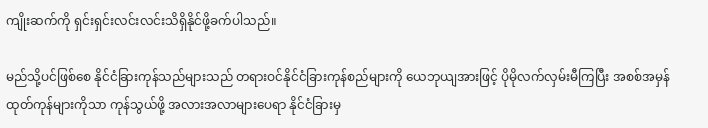ကျိုးဆက်ကို ရှင်းရှင်းလင်းလင်းသိရှိနိုင်ဖို့ခက်ပါသည်။

မည်သို့ပင်ဖြစ်စေ နိုင်ငံခြားကုန်သည်များသည် တရားဝင်နိုင်ငံခြားကုန်စည်များကို ယေဘုယျအားဖြင့် ပိုမိုလက်လှမ်းမီကြပြီး အစစ်အမှန်ထုတ်ကုန်များကိုသာ ကုန်သွယ်ဖို့ အလားအလာများပေရာ နိုင်ငံခြားမှ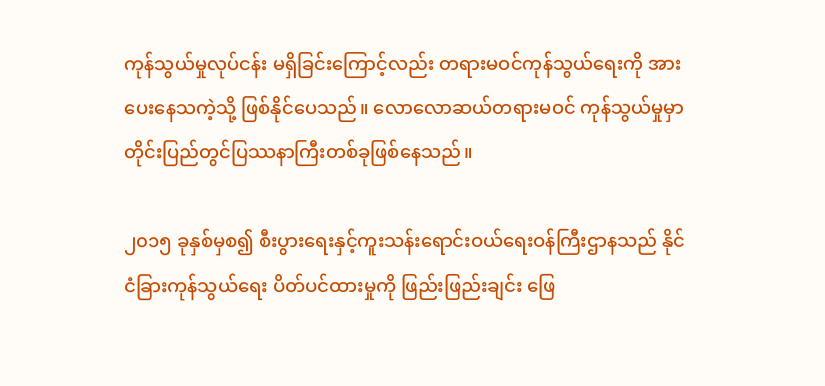ကုန်သွယ်မှုလုပ်ငန်း မရှိခြင်းကြောင့်လည်း တရားမဝင်ကုန်သွယ်ရေးကို အားပေးနေသကဲ့သို့ ဖြစ်နိုင်ပေသည်။ လောလောဆယ်တရားမဝင် ကုန်သွယ်မှုမှာ တိုင်းပြည်တွင်ပြဿနာကြီးတစ်ခုဖြစ်နေသည်။

၂၀၁၅ ခုနှစ်မှစ၍ စီးပွားရေးနှင့်ကူးသန်းရောင်းဝယ်ရေးဝန်ကြီးဌာနသည် နိုင်ငံခြားကုန်သွယ်ရေး ပိတ်ပင်ထားမှုကို ဖြည်းဖြည်းချင်း ဖြေ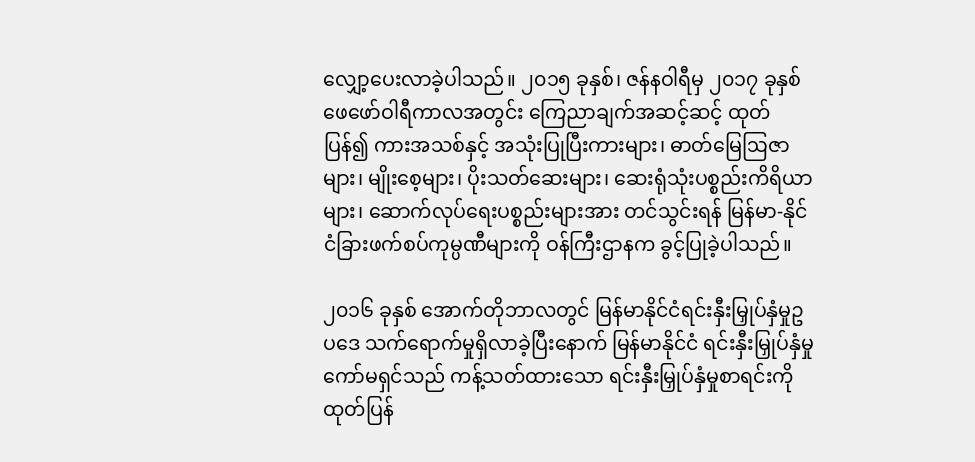လျှော့ပေးလာခဲ့ပါသည်။ ၂၀၁၅ ခုနှစ်၊ ဇန်နဝါရီမှ ၂၀၁၇ ခုနှစ် ဖေဖော်ဝါရီကာလအတွင်း ကြေညာချက်အဆင့်ဆင့် ထုတ်ပြန်၍ ကားအသစ်နှင့် အသုံးပြုပြီးကားများ၊ ဓာတ်မြေဩဇာများ၊ မျိုးစေ့များ၊ ပိုးသတ်ဆေးများ၊ ဆေးရုံသုံးပစ္စည်းကိရိယာများ၊ ဆောက်လုပ်ရေးပစ္စည်းများအား တင်သွင်းရန် မြန်မာ-နိုင်ငံခြားဖက်စပ်ကုမ္ပဏီများကို ဝန်ကြီးဌာနက ခွင့်ပြုခဲ့ပါသည်။

၂၀၁၆ ခုနှစ် အောက်တိုဘာလတွင် မြန်မာနိုင်ငံရင်းနှီးမြှုပ်နှံမှုဥပဒေ သက်ရောက်မှုရှိလာခဲ့ပြီးနောက် မြန်မာနိုင်ငံ ရင်းနှီးမြှုပ်နှံမှုကော်မရှင်သည် ကန့်သတ်ထားသော ရင်းနှီးမြှုပ်နှံမှုစာရင်းကို ထုတ်ပြန်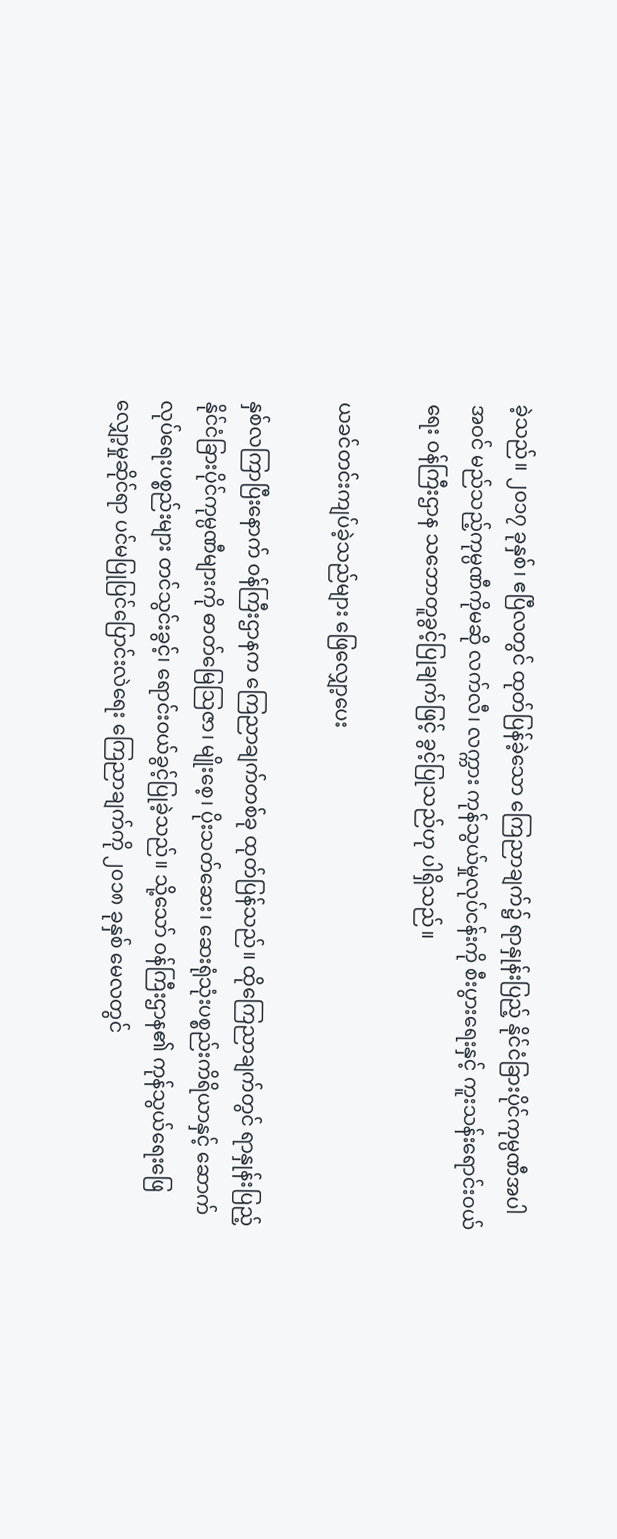ခဲ့သည်။ ၂၀၁၇ ခုနှစ်၊ ဧပြီလတွင် ထုတ်ပြန်ခဲ့သော ကြေညာချက်၌ ရာနှုန်းပြည့် နိုင်ငံခြားပိုင်ကုမ္ပဏီအပါအဝင် မည်သည့်ကုမ္ပဏီကိုမဆို လက်လီ၊ လက္ကား ကုန်သွယ်မှုလုပ်ငန်းကို စီးပွားရေးနှင့် ကူးသန်းရောင်းဝယ်ရေး ဝန်ကြီးဌာန သဘောတူခွင့်ပြုချက်ဖြင့် ခွင့်ပြုသည်ဟု ပါရှိသည်။

ယခင်တင်းကျပ်ခဲ့သည်များ ဖြေလျှော့ပေး

နှစ်လကြာပြီးနောက် ဝန်ကြီးဌာနက ကြေညာချက်တစ်ခု ထုတ်ပြန်သည်။ ထိုကြေညာချက်တွင် ရာနှုန်းပြည့် နိုင်ငံခြားပိုင်ကုမ္ပဏီများကို ဓာတ်မြေဩဇာ၊ မျိုးစေ့၊ ပိုးသတ်ဆေး၊ ဆေးရုံသုံးပစ္စည်းကိရိယာနှင့် ဆောက်လုပ်ရေးပစ္စည်းများ တင်သွင်းခွင့်၊ ရောင်းဝယ်ခွင့်ပြုခဲ့သည်။ သို့သော် ဝန်ကြီးဌာန၏ ကုန်သွယ်ရေးဖြေလျှော့မှုဆိုင်ရာ ပင်မပြုပြင်ပြောင်းလဲရေး ကြေညာချက်ကို ၂၀၁၈ ခုနှစ် မေလတွင်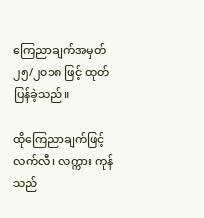ကြေညာချက်အမှတ် ၂၅/၂၀၁၈ ဖြင့် ထုတ်ပြန်ခဲ့သည်။

ထိုကြေညာချက်ဖြင့် လက်လီ၊ လက္ကား ကုန်သည်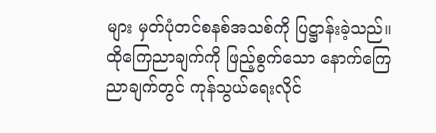များ မှတ်ပုံတင်စနစ်အသစ်ကို ပြဋ္ဌာန်းခဲ့သည်။ ထိုကြေညာချက်ကို ဖြည့်စွက်သော နောက်ကြေညာချက်တွင် ကုန်သွယ်ရေးလိုင်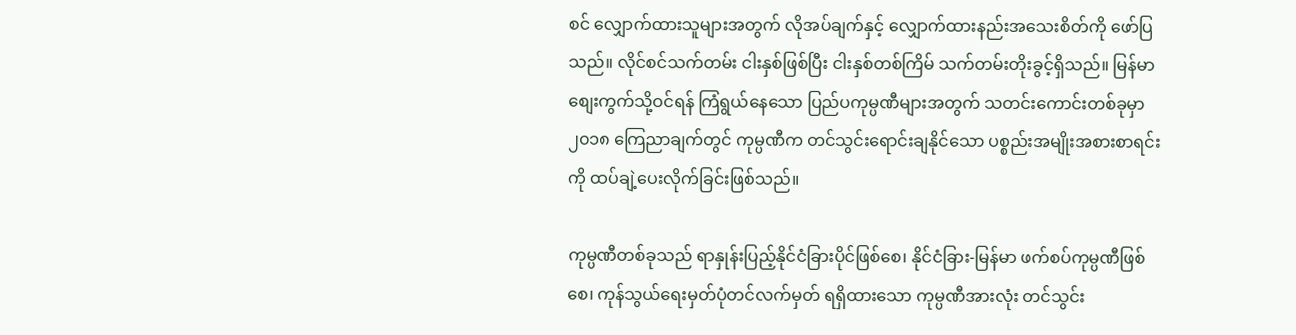စင် လျှောက်ထားသူများအတွက် လိုအပ်ချက်နှင့် လျှောက်ထားနည်းအသေးစိတ်ကို ဖော်ပြသည်။ လိုင်စင်သက်တမ်း ငါးနှစ်ဖြစ်ပြီး ငါးနှစ်တစ်ကြိမ် သက်တမ်းတိုးခွင့်ရှိသည်။ မြန်မာစျေးကွက်သို့ဝင်ရန် ကြံရွယ်နေသော ပြည်ပကုမ္ပဏီများအတွက် သတင်းကောင်းတစ်ခုမှာ ၂၀၁၈ ကြေညာချက်တွင် ကုမ္ပဏီက တင်သွင်းရောင်းချနိုင်သော ပစ္စည်းအမျိုးအစားစာရင်းကို ထပ်ချဲ့ပေးလိုက်ခြင်းဖြစ်သည်။

ကုမ္ပဏီတစ်ခုသည် ရာနှုန်းပြည့်နိုင်ငံခြားပိုင်ဖြစ်စေ၊ နိုင်ငံခြား-မြန်မာ ဖက်စပ်ကုမ္ပဏီဖြစ်စေ၊ ကုန်သွယ်ရေးမှတ်ပုံတင်လက်မှတ် ရရှိထားသော ကုမ္ပဏီအားလုံး တင်သွင်း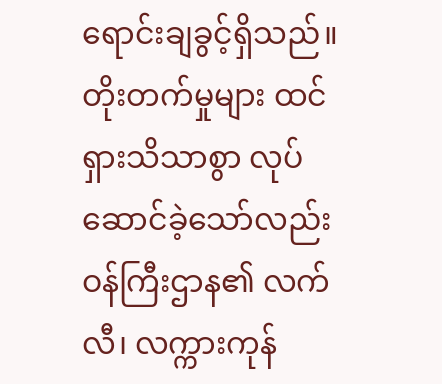ရောင်းချခွင့်ရှိသည်။ တိုးတက်မှုများ ထင်ရှားသိသာစွာ လုပ်ဆောင်ခဲ့သော်လည်း ဝန်ကြီးဌာန၏ လက်လီ၊ လက္ကားကုန်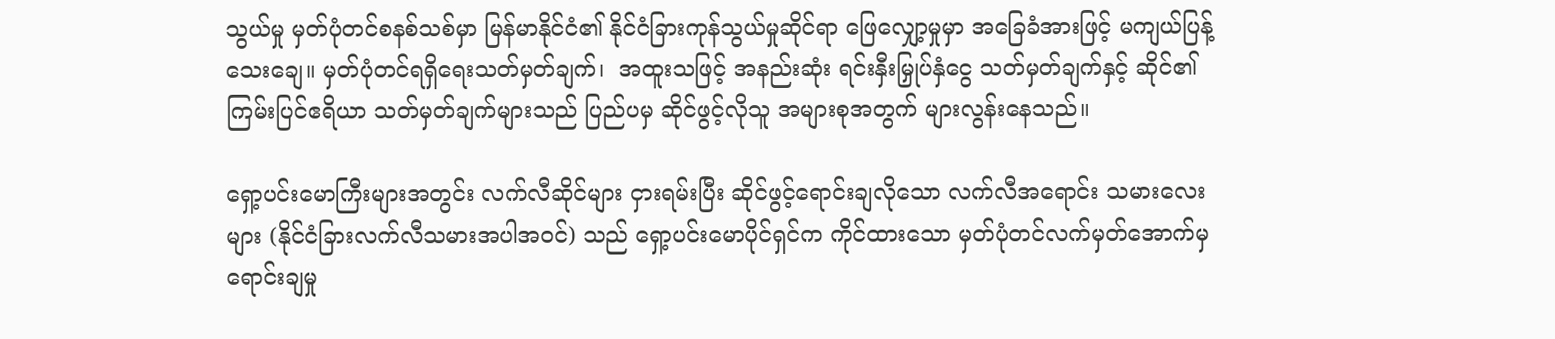သွယ်မှု မှတ်ပုံတင်စနစ်သစ်မှာ မြန်မာနိုင်ငံ၏ နိုင်ငံခြားကုန်သွယ်မှုဆိုင်ရာ ဖြေလျှော့မှုမှာ အခြေခံအားဖြင့် မကျယ်ပြန့်သေးချေ။ မှတ်ပုံတင်ရရှိရေးသတ်မှတ်ချက်၊  အထူးသဖြင့် အနည်းဆုံး ရင်းနှီးမြှုပ်နှံငွေ သတ်မှတ်ချက်နှင့် ဆိုင်၏ကြမ်းပြင်ဧရိယာ သတ်မှတ်ချက်များသည် ပြည်ပမှ ဆိုင်ဖွင့်လိုသူ အများစုအတွက် များလွန်းနေသည်။

ရှော့ပင်းမောကြီးများအတွင်း လက်လီဆိုင်များ ငှားရမ်းပြီး ဆိုင်ဖွင့်ရောင်းချလိုသော လက်လီအရောင်း သမားလေးများ (နိုင်ငံခြားလက်လီသမားအပါအဝင်) သည် ရှော့ပင်းမောပိုင်ရှင်က ကိုင်ထားသော မှတ်ပုံတင်လက်မှတ်အောက်မှ ရောင်းချမှု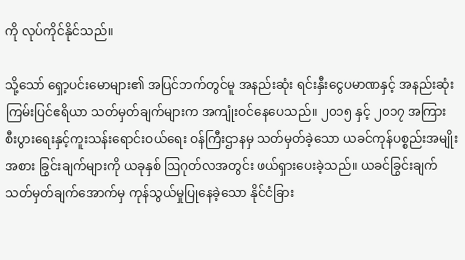ကို လုပ်ကိုင်နိုင်သည်။

သို့သော် ရှော့ပင်းမောများ၏ အပြင်ဘက်တွင်မူ အနည်းဆုံး ရင်းနှီးငွေပမာဏနှင့် အနည်းဆုံး ကြမ်းပြင်ဧရိယာ သတ်မှတ်ချက်များက အကျုံးဝင်နေပေသည်။ ၂၀၁၅ နှင့် ၂၀၁၇ အကြား စီးပွားရေးနှင့်ကူးသန်းရောင်းဝယ်ရေး ဝန်ကြီးဌာနမှ သတ်မှတ်ခဲ့သော ယခင်ကုန်ပစ္စည်းအမျိုးအစား ခြွင်းချက်များကို ယခုနှစ် ဩဂုတ်လအတွင်း ဖယ်ရှားပေးခဲ့သည်။ ယခင်ခြွင်းချက်သတ်မှတ်ချက်အောက်မှ ကုန်သွယ်မှုပြုနေခဲ့သော နိုင်ငံခြား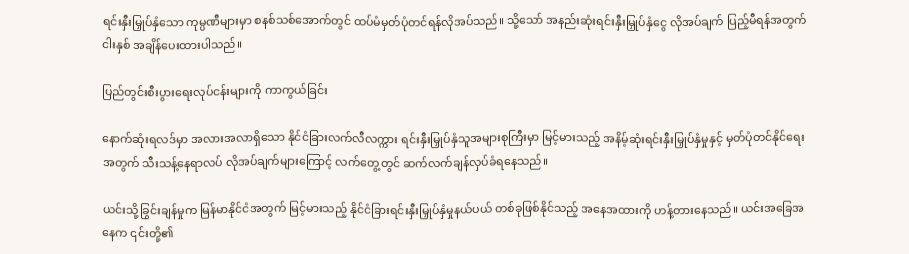ရင်းနှီးမြှုပ်နှံသော ကုမ္ပဏီများမှာ စနစ်သစ်အောက်တွင် ထပ်မံမှတ်ပုံတင်ရန်လိုအပ်သည်။ သို့သော် အနည်းဆုံးရင်းနှီးမြှုပ်နှံငွေ လိုအပ်ချက် ပြည့်မီရန်အတွက် ငါးနှစ် အချိန်ပေးထားပါသည်။

ပြည်တွင်းစီးပွားရေးလုပ်ငန်းများကို ကာကွယ်ခြင်း

နောက်ဆုံးရလဒ်မှာ အလားအလာရှိသော နိုင်ငံခြားလက်လီလက္ကား ရင်းနှီးမြှုပ်နှံသူအများစုကြီးမှာ မြင့်မားသည့် အနိမ့်ဆုံးရင်းနှီးမြှုပ်နှံမှုနှင့် မှတ်ပုံတင်နိုင်ရေးအတွက် သီးသန့်နေရာလပ် လိုအပ်ချက်များကြောင့် လက်တွေ့တွင် ဆက်လက်ချန်လှပ်ခံရနေသည်။

ယင်းသို့ခြွင်းချန်မှုက မြန်မာနိုင်ငံအတွက် မြင့်မားသည့် နိုင်ငံခြားရင်းနှီးမြှုပ်နှံမှုနယ်ပယ် တစ်ခုဖြစ်နိုင်သည့် အနေအထားကို ဟန့်တားနေသည်။ ယင်းအခြေအနေက ၎င်းတို့၏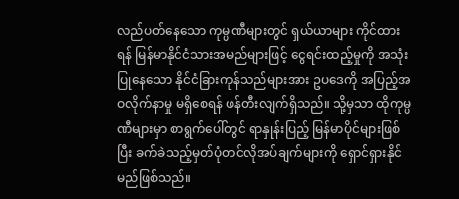လည်ပတ်နေသော ကုမ္ပဏီများတွင် ရှယ်ယာများ ကိုင်ထားရန် မြန်မာနိုင်ငံသားအမည်များဖြင့် ငွေရင်းထည့်မှုကို အသုံးပြုနေသော နိုင်ငံခြားကုန်သည်များအား ဥပဒေကို အပြည့်အဝလိုက်နာမှု မရှိစေရန် ဖန်တီးလျက်ရှိသည်။ သို့မှသာ ထိုကုမ္ပဏီများမှာ စာရွက်ပေါ်တွင် ရာနှုန်းပြည့် မြန်မာပိုင်များဖြစ်ပြီး ခက်ခဲသည့်မှတ်ပုံတင်လိုအပ်ချက်များကို ရှောင်ရှားနိုင်မည်ဖြစ်သည်။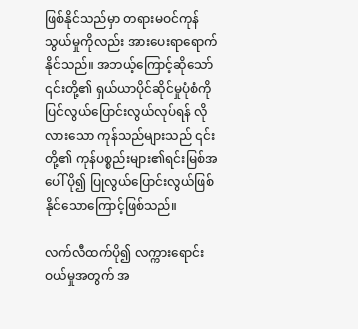ဖြစ်နိုင်သည်မှာ တရားမဝင်ကုန်သွယ်မှုကိုလည်း အားပေးရာရောက်နိုင်သည်။ အဘယ့်ကြောင့်ဆိုသော် ၎င်းတို့၏ ရှယ်ယာပိုင်ဆိုင်မှုပုံစံကို ပြင်လွယ်ပြောင်းလွယ်လုပ်ရန် လိုလားသော ကုန်သည်များသည် ၎င်းတို့၏ ကုန်ပစ္စည်းများ၏ရင်းမြစ်အပေါ် ပို၍ ပြုလွယ်ပြောင်းလွယ်ဖြစ်နိုင်သောကြောင့်ဖြစ်သည်။

လက်လီထက်ပို၍ လက္ကားရောင်းဝယ်မှုအတွက် အ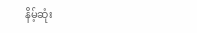နိမ့်ဆုံး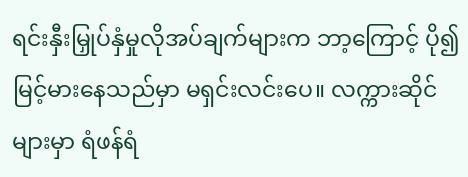ရင်းနှီးမြှုပ်နှံမှုလိုအပ်ချက်များက ဘာ့ကြောင့် ပို၍မြင့်မားနေသည်မှာ မရှင်းလင်းပေ။ လက္ကားဆိုင်များမှာ ရံဖန်ရံ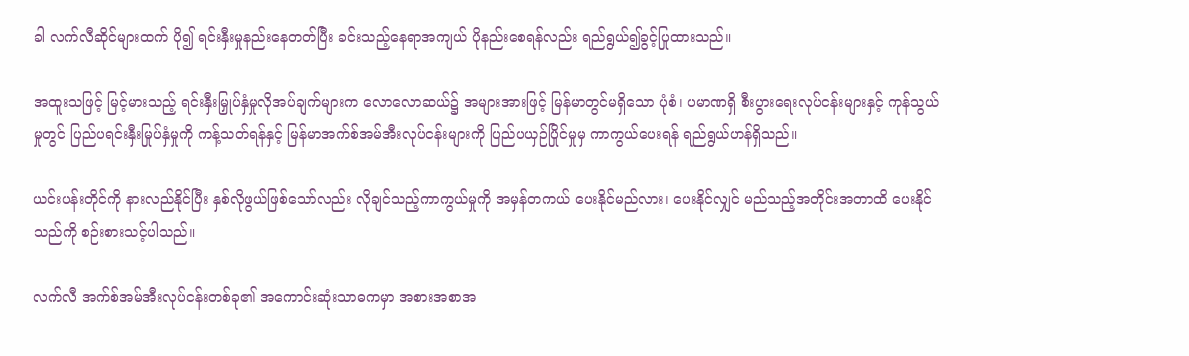ခါ လက်လီဆိုင်များထက် ပို၍ ရင်းနှီးမှုနည်းနေတတ်ပြီး ခင်းသည့်နေရာအကျယ် ပိုနည်းစေရန်လည်း ရည်ရွယ်၍ခွင့်ပြုထားသည်။

အထူးသဖြင့် မြင့်မားသည့် ရင်းနှီးမြှုပ်နှံမှုလိုအပ်ချက်များက လောလောဆယ်၌ အများအားဖြင့် မြန်မာတွင်မရှိသော ပုံစံ၊ ပမာဏရှိ စီးပွားရေးလုပ်ငန်းများနှင့် ကုန်သွယ်မှုတွင် ပြည်ပရင်းနှီးမြုပ်နှံမှုကို ကန့်သတ်ရန်နှင့် မြန်မာအက်စ်အမ်အီးလုပ်ငန်းများကို ပြည်ပယှဉ်ပြိုင်မှုမှ ကာကွယ်ပေးရန် ရည်ရွယ်ဟန်ရှိသည်။

ယင်းပန်းတိုင်ကို နားလည်နိုင်ပြီး နှစ်လိုဖွယ်ဖြစ်သော်လည်း လိုချင်သည့်ကာကွယ်မှုကို အမှန်တကယ် ပေးနိုင်မည်လား၊ ပေးနိုင်လျှင် မည်သည့်အတိုင်းအတာထိ ပေးနိုင်သည်ကို စဉ်းစားသင့်ပါသည်။

လက်လီ အက်စ်အမ်အီးလုပ်ငန်းတစ်ခု၏ အကောင်းဆုံးသာဓကမှာ အစားအစာအ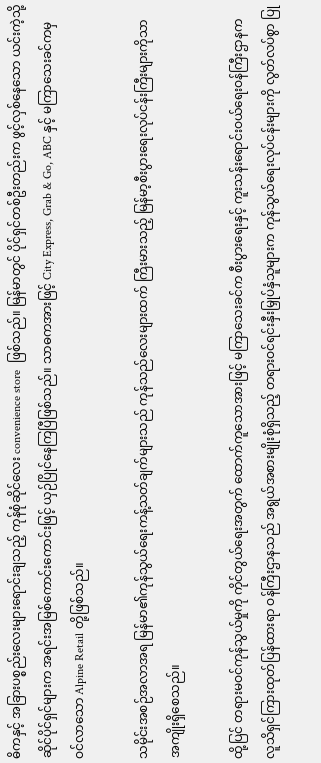ဓိကနှင့် အခြားပစ္စည်းလေးများရောင်းချသည့် ကုန်စုံဆိုင်လေး convenience store  ဖြစ်သည်။ မြန်မာတွင် ပိုင်ရှင်တစ်ဦးတည်းက ဖွင့်လှစ်နေသော ယင်းကဲ့သို့ဆိုင်ပိုင်ရှင်များက အရင်းအမြစ်ကောင်းကောင်းဖြင့် ယှဉ်ပြိုင်နေကြပြီဖြစ်သည်။ သာဓကအားဖြင့် City Express, Grab & Go, ABC နှင့် မကြာသေးခင်ကမှ ဝင်လာသော Alpine Retail တို့ဖြစ်သည်။

သမိုင်းအစဉ်အလာအရ မြန်မာ၏ကုန်သွယ်ရေးကန့်သတ်ချက်များသည် ကုန်သည်လေးများထက် ကြီးမားသည့် မြန်မာ့စီးပွားရေးလုပ်ငန်းကြီးများကိုသာ အကျိုးရှိစေသည်။

ထို့ပြင် တရားမဝင်ကုန်သွယ်မှုကို ကိုင်တွယ်ရေးအတွက် ထောက်ကူသောအားဖြင့် မကြာသေးခင်က စီးပွားရေးနှင့် ကူးသန်းရောင်းဝယ်ရေးဝန်ကြီးဌာနက လူသိရှင်ကြားထုတ်ပြန်ထားရာ ဝန်ကြီးဌာနသည် အရွယ်အစားမျိုးစုံရှိသည့် တရားဝင်ရင်းနှီးမြှုပ်နှံသူများက ကုန်သွယ်ရေးလုပ်ငန်းများကို လွတ်လပ်စွာ ပြု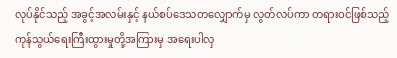လုပ်နိုင်သည့် အခွင့်အလမ်းနှင့် နယ်စပ်ဒေသတလျှောက်မှ လွတ်လပ်ကာ တရားဝင်ဖြစ်သည့် ကုန်သွယ်ရေးကြီးထွားမှုတို့အကြားမှ အရေးပါလှ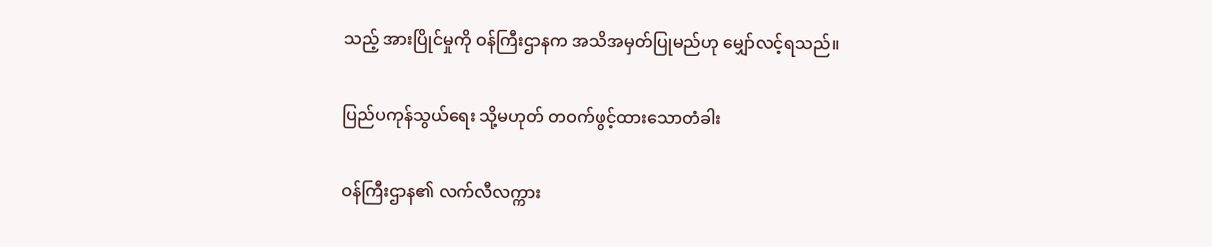သည့် အားပြိုင်မှုကို ဝန်ကြီးဌာနက အသိအမှတ်ပြုမည်ဟု မျှော်လင့်ရသည်။

ပြည်ပကုန်သွယ်ရေး သို့မဟုတ် တဝက်ဖွင့်ထားသောတံခါး

ဝန်ကြီးဌာန၏ လက်လီလက္ကား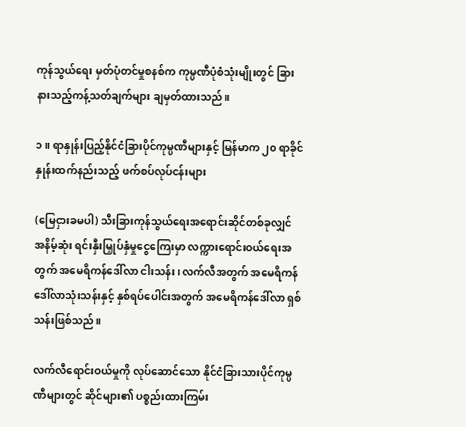ကုန်သွယ်ရေး မှတ်ပုံတင်မှုစနစ်က ကုမ္ပဏီပုံစံသုံးမျိုးတွင် ခြားနားသည့်ကန့်သတ်ချက်များ ချမှတ်ထားသည်။

၁။ ရာနှုန်းပြည့်နိုင်ငံခြားပိုင်ကုမ္ပဏီများနှင့် မြန်မာက ၂၀ ရာခိုင်နှုန်းထက်နည်းသည့် ဖက်စပ်လုပ်ငန်းများ

(မြေငှားခမပါ) သီးခြားကုန်သွယ်ရေးအရောင်းဆိုင်တစ်ခုလျှင် အနိမ့်ဆုံး ရင်းနှီးမြှုပ်နှံမှုငွေကြေးမှာ လက္ကားရောင်းဝယ်ရေးအတွက် အမေရိကန်ဒေါ်လာ ငါးသန်း၊ လက်လီအတွက် အမေရိကန်ဒေါ်လာသုံးသန်းနှင့် နှစ်ရပ်ပေါင်းအတွက် အမေရိကန်ဒေါ်လာ ရှစ်သန်းဖြစ်သည်။

လက်လီရောင်းဝယ်မှုကို လုပ်ဆောင်သော နိုင်ငံခြားသားပိုင်ကုမ္ပဏီများတွင် ဆိုင်များ၏ ပစ္စည်းထားကြမ်း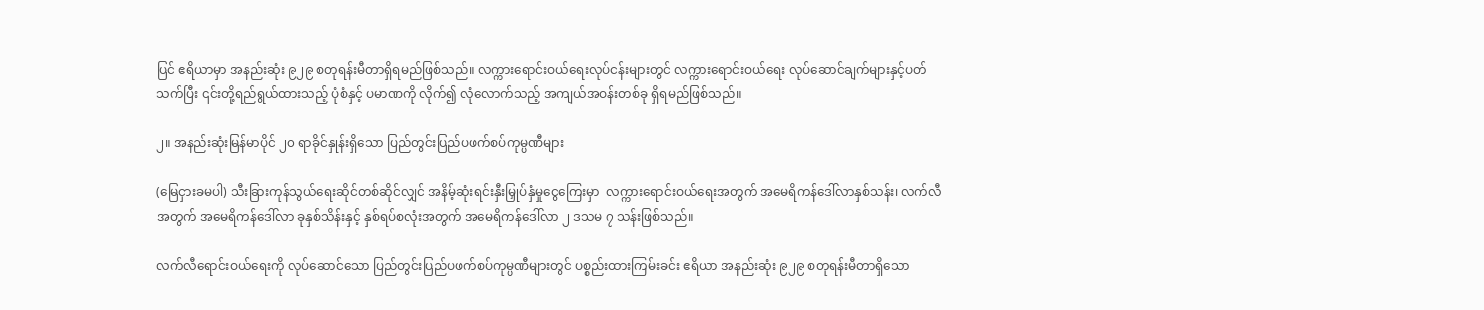ပြင် ဧရိယာမှာ အနည်းဆုံး ၉၂၉ စတုရန်းမီတာရှိရမည်ဖြစ်သည်။ လက္ကားရောင်းဝယ်ရေးလုပ်ငန်းများတွင် လက္ကားရောင်းဝယ်ရေး လုပ်ဆောင်ချက်များနှင့်ပတ်သက်ပြီး ၎င်းတို့ရည်ရွယ်ထားသည့် ပုံစံနှင့် ပမာဏကို လိုက်၍ လုံလောက်သည့် အကျယ်အဝန်းတစ်ခု ရှိရမည်ဖြစ်သည်။

၂။ အနည်းဆုံးမြန်မာပိုင် ၂၀ ရာခိုင်နှုန်းရှိသော ပြည်တွင်းပြည်ပဖက်စပ်ကုမ္ပဏီများ

(မြေငှားခမပါ) သီးခြားကုန်သွယ်ရေးဆိုင်တစ်ဆိုင်လျှင် အနိမ့်ဆုံးရင်းနှီးမြှုပ်နှံမှုငွေကြေးမှာ  လက္ကားရောင်းဝယ်ရေးအတွက် အမေရိကန်ဒေါ်လာနှစ်သန်း၊ လက်လီအတွက် အမေရိကန်ဒေါ်လာ ခုနှစ်သိန်းနှင့် နှစ်ရပ်စလုံးအတွက် အမေရိကန်ဒေါ်လာ ၂ ဒသမ ၇ သန်းဖြစ်သည်။

လက်လီရောင်းဝယ်ရေးကို လုပ်ဆောင်သော ပြည်တွင်းပြည်ပဖက်စပ်ကုမ္ပဏီများတွင် ပစ္စည်းထားကြမ်းခင်း ဧရိယာ အနည်းဆုံး ၉၂၉ စတုရန်းမီတာရှိသော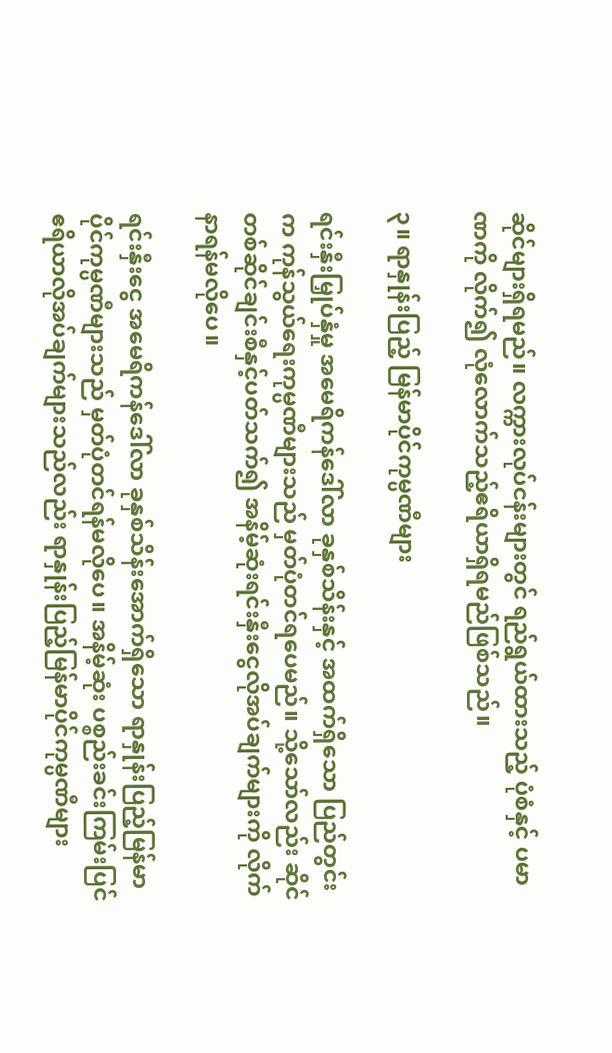ဆိုင်များရှိရမည်။ လက္ကားလုပ်ငန်းများတွင် ရည်ရွယ်ထားသည့် ပုံစံနှင့် ပမာဏကို လိုက်၍ လုံလောက်သည့်ဧရိယာရှိရမည်ဖြစ်သည်။

၃။ ရာနှုန်းပြည့် မြန်မာပိုင်ကုမ္ပဏီများ

ရင်းနှီးမြှုပ်နှံမှု အမေရိကန်ဒေါ်လာ ခုနှစ်သိန်းနှင့် အထက်ရှိသော ပြည်တွင်းက ကုန်သွယ်ရေးကုမ္ပဏီများသည် မှတ်ပုံတင်ရပေမည်။ သို့သော်လည်း ဆိုင်တစ်ဆိုင်ချင်းစီနှင့်ပတ်သက်၍ အနိမ့်ဆုံးရင်းနှီးငွေလိုအပ်ချက်များကို လိုက်နာရန်မလိုပေ။

ရင်းနှီးငွေ အမေရိကန်ဒေါ်လာ ခုနှစ်သိန်းအောက်ရှိသော ရာနှုန်းပြည့်မြန်မာပိုင်ကုမ္ပဏီများသည် မှတ်ပုံတင်ရန်မလိုပေ။ အနိမ့်ဆုံး ပစ္စည်းခင်းကြမ်းပြင် ဧရိယာလိုအပ်ချက်များသည်လည်း ရာနှုန်းပြည့်မြန်မာပိုင်ကုမ္ပဏီများ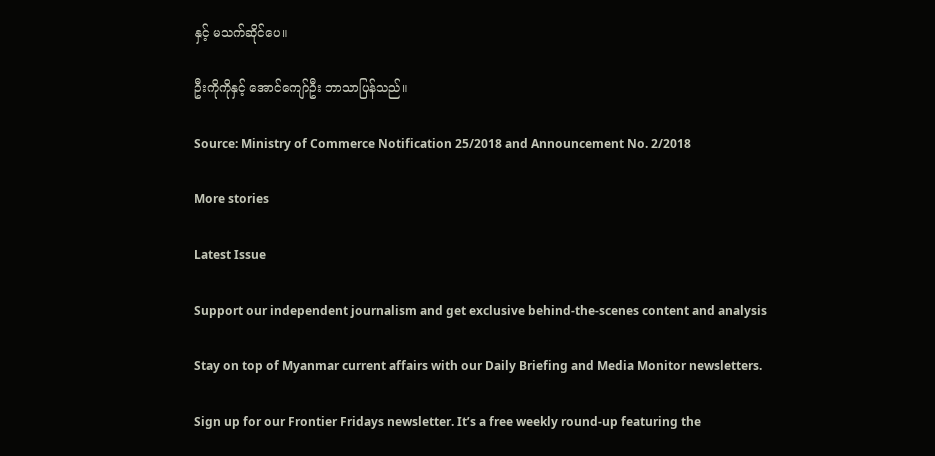နှင့် မသက်ဆိုင်ပေ။

ဦးကိုကိုနှင့် အောင်ကျော်ဦး ဘာသာပြန်သည်။

Source: Ministry of Commerce Notification 25/2018 and Announcement No. 2/2018

More stories

Latest Issue

Support our independent journalism and get exclusive behind-the-scenes content and analysis

Stay on top of Myanmar current affairs with our Daily Briefing and Media Monitor newsletters.

Sign up for our Frontier Fridays newsletter. It’s a free weekly round-up featuring the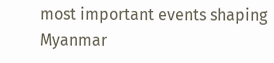most important events shaping Myanmar